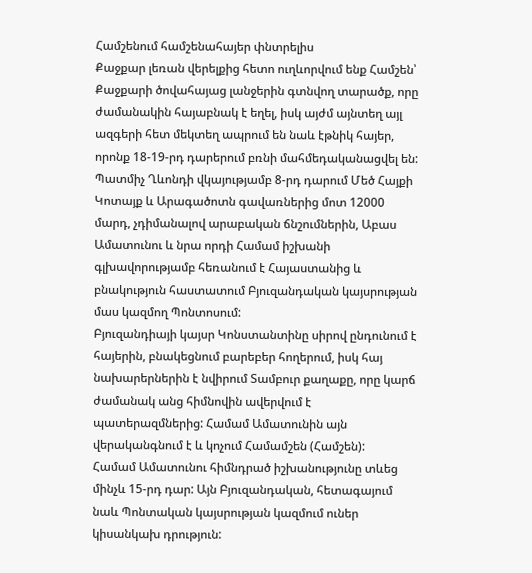Համշենում համշենահայեր փնտրելիս
Քաջքար լեռան վերելքից հետո ուղևորվում ենք Համշեն՝ Քաջքարի ծովահայաց լանջերին գտնվող տարածք, որը ժամանակին հայաբնակ է եղել, իսկ այժմ այնտեղ այլ ազգերի հետ մեկտեղ ապրում են նաև էթնիկ հայեր, որոնք 18-19-րդ դարերում բռնի մահմեդականացվել են:
Պատմիչ Ղևոնդի վկայությամբ 8-րդ դարում Մեծ Հայքի Կոտայք և Արագածոտն գավառներից մոտ 12000 մարդ, չդիմանալով արաբական ճնշումներին, Աբաս Ամատունու և նրա որդի Համամ իշխանի գլխավորությամբ հեռանում է Հայաստանից և բնակություն հաստատում Բյուզանդական կայսրության մաս կազմող Պոնտոսում:
Բյուզանդիայի կայսր Կոնստանտինը սիրով ընդունում է հայերին, բնակեցնում բարեբեր հողերում, իսկ հայ նախարերներին է նվիրում Տամբուր քաղաքը, որը կարճ ժամանակ անց հիմնովին ավերվում է պատերազմներից: Համամ Ամատունին այն վերականգնում է և կոչում Համամշեն (Համշեն):
Համամ Ամատունու հիմնդրած իշխանությունը տևեց մինչև 15-րդ դար: Այն Բյուզանդական, հետագայում նաև Պոնտական կայսրության կազմում ուներ կիսանկախ դրություն: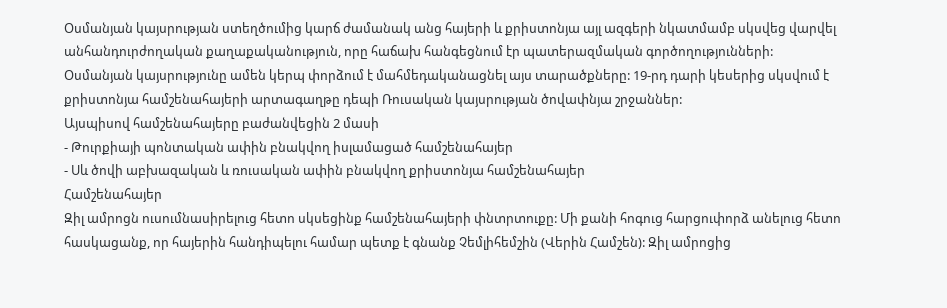Օսմանյան կայսրության ստեղծումից կարճ ժամանակ անց հայերի և քրիստոնյա այլ ազգերի նկատմամբ սկսվեց վարվել անհանդուրժողական քաղաքականություն, որը հաճախ հանգեցնում էր պատերազմական գործողությունների:
Օսմանյան կայսրությունը ամեն կերպ փորձում է մահմեդականացնել այս տարածքները: 19-րդ դարի կեսերից սկսվում է քրիստոնյա համշենահայերի արտագաղթը դեպի Ռուսական կայսրության ծովափնյա շրջաններ:
Այսպիսով համշենահայերը բաժանվեցին 2 մասի
- Թուրքիայի պոնտական ափին բնակվող իսլամացած համշենահայեր
- Սև ծովի աբխազական և ռուսական ափին բնակվող քրիստոնյա համշենահայեր
Համշենահայեր
Զիլ ամրոցն ուսումնասիրելուց հետո սկսեցինք համշենահայերի փնտրտուքը: Մի քանի հոգուց հարցուփորձ անելուց հետո հասկացանք, որ հայերին հանդիպելու համար պետք է գնանք Չեմլիհեմշին (Վերին Համշեն): Զիլ ամրոցից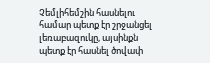Չեմլիհեմշին հասնելու համար պետք էր շրջանցել լեռաբազուկը, այսինքն պետք էր հասնել ծովափ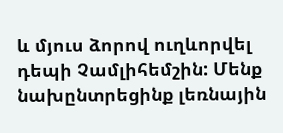և մյուս ձորով ուղևորվել դեպի Չամլիհեմշին: Մենք նախընտրեցինք լեռնային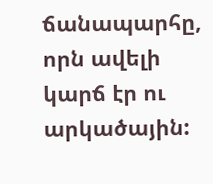ճանապարհը, որն ավելի կարճ էր ու արկածային: